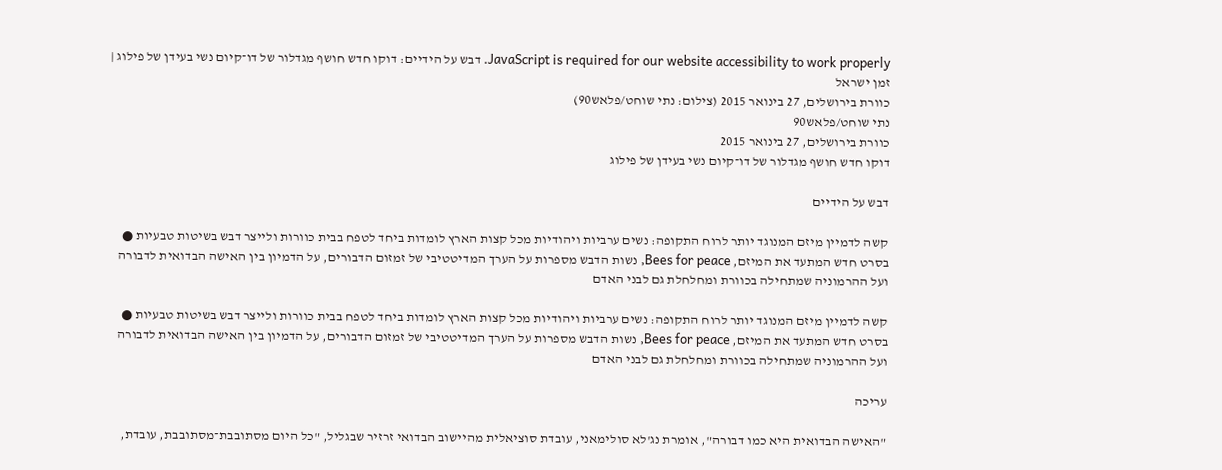JavaScript is required for our website accessibility to work properly. דבש על הידיים: דוקו חדש חושף מגדלור של דו־קיום נשי בעידן של פילוג | זמן ישראל
כוורת בירושלים, 27 בינואר 2015 (צילום: נתי שוחט/פלאש90)
נתי שוחט/פלאש90
כוורת בירושלים, 27 בינואר 2015
דוקו חדש חושף מגדלור של דו־קיום נשי בעידן של פילוג

דבש על הידיים

קשה לדמיין מיזם המנוגד יותר לרוח התקופה: נשים ערביות ויהודיות מכל קצות הארץ לומדות ביחד לטפח בבית כוורות ולייצר דבש בשיטות טבעיות ● בסרט חדש המתעד את המיזם, Bees for peace, נשות הדבש מספרות על הערך המדיטטיבי של זמזום הדבורים, על הדמיון בין האישה הבדואית לדבורה ועל ההרמוניה שמתחילה בכוורת ומחלחלת גם לבני האדם

קשה לדמיין מיזם המנוגד יותר לרוח התקופה: נשים ערביות ויהודיות מכל קצות הארץ לומדות ביחד לטפח בבית כוורות ולייצר דבש בשיטות טבעיות ● בסרט חדש המתעד את המיזם, Bees for peace, נשות הדבש מספרות על הערך המדיטטיבי של זמזום הדבורים, על הדמיון בין האישה הבדואית לדבורה ועל ההרמוניה שמתחילה בכוורת ומחלחלת גם לבני האדם

עריכה

"האישה הבדואית היא כמו דבורה", אומרת נג'לא סולימאני, עובדת סוציאלית מהיישוב הבדואי זרזיר שבגליל, "כל היום מסתובבת־מסתובבת, עובדת,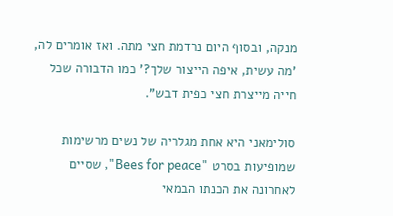מנקה, ובסוף היום נרדמת חצי מתה. ואז אומרים לה, 'מה עשית, איפה הייצור שלך?' כמו הדבורה שכל חייה מייצרת חצי כפית דבש".

סולימאני היא אחת מגלריה של נשים מרשימות שמופיעות בסרט "Bees for peace", שסיים לאחרונה את הכנתו הבמאי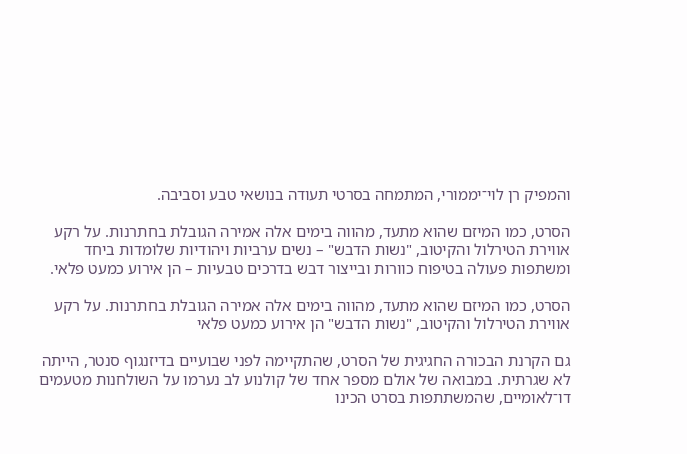והמפיק רן לוי־יממורי, המתמחה בסרטי תעודה בנושאי טבע וסביבה.

הסרט, כמו המיזם שהוא מתעד, מהווה בימים אלה אמירה הגובלת בחתרנות. על רקע אווירת הטירלול והקיטוב, "נשות הדבש" – נשים ערביות ויהודיות שלומדות ביחד ומשתפות פעולה בטיפוח כוורות ובייצור דבש בדרכים טבעיות – הן אירוע כמעט פלאי.

הסרט, כמו המיזם שהוא מתעד, מהווה בימים אלה אמירה הגובלת בחתרנות. על רקע אווירת הטירלול והקיטוב, "נשות הדבש" הן אירוע כמעט פלאי

גם הקרנת הבכורה החגיגית של הסרט, שהתקיימה לפני שבועיים בדיזנגוף סנטר, הייתה לא שגרתית. במבואה של אולם מספר אחד של קולנוע לב נערמו על השולחנות מטעמים דו־לאומיים, שהמשתתפות בסרט הכינו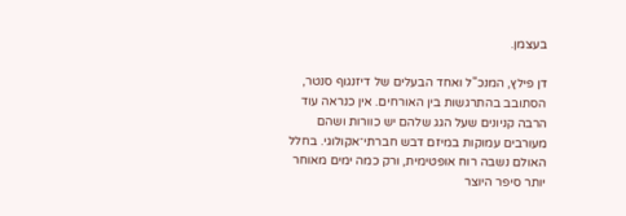בעצמן.

דן פילץ, המנכ"ל ואחד הבעלים של דיזנגוף סנטר, הסתובב בהתרגשות בין האורחים. אין כנראה עוד הרבה קניונים שעל הגג שלהם יש כוורות ושהם מעורבים עמוקות במיזם דבש חברתי־אקולוגי. בחלל האולם נשבה רוח אופטימית, ורק כמה ימים מאוחר יותר סיפר היוצר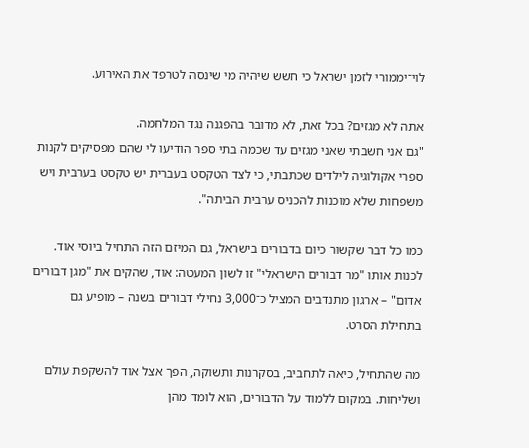לוי־יממורי לזמן ישראל כי חשש שיהיה מי שינסה לטרפד את האירוע.

אתה לא מגזים? בכל זאת, לא מדובר בהפגנה נגד המלחמה.
"גם אני חשבתי שאני מגזים עד שכמה בתי ספר הודיעו לי שהם מפסיקים לקנות ספרי אקולוגיה לילדים שכתבתי, כי לצד הטקסט בעברית יש טקסט בערבית ויש משפחות שלא מוכנות להכניס ערבית הביתה".

כמו כל דבר שקשור כיום בדבורים בישראל, גם המיזם הזה התחיל ביוסי אוד. לכנות אותו "מר דבורים הישראלי" זו לשון המעטה: אוד, שהקים את "מגן דבורים אדום" – ארגון מתנדבים המציל כ־3,000 נחילי דבורים בשנה – מופיע גם בתחילת הסרט.

מה שהתחיל, כיאה לתחביב, בסקרנות ותשוקה, הפך אצל אוד להשקפת עולם ושליחות. במקום ללמוד על הדבורים, הוא לומד מהן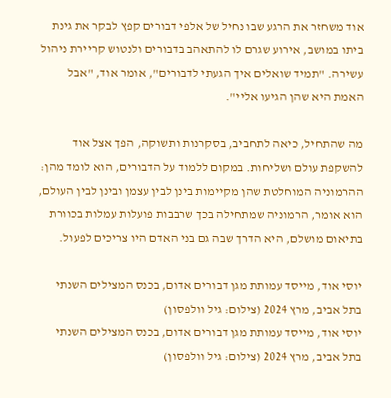אוד משחזר את הרגע שבו נחיל של אלפי דבורים קפץ לבקר את גינת ביתו במושב, אירוע שגרם לו להתאהב בדבורים ולנטוש קריירת ניהול עשירה. "תמיד שואלים איך הגעתי לדבורים", אומר אוד, "אבל האמת היא שהן הגיעו אליי".

מה שהתחיל, כיאה לתחביב, בסקרנות ותשוקה, הפך אצל אוד להשקפת עולם ושליחות. במקום ללמוד על הדבורים, הוא לומד מהן: ההרמוניה המוחלטת שהן מקיימות בינן לבין עצמן ובינן לבין העולם, הוא אומר, הרמוניה שמתחילה בכך שרבבות פועלות עמלות בכוורת בתיאום מושלם, היא הדרך שבה גם בני האדם היו צריכים לפעול.

יוסי אוד, מייסד עמותת מגן דבורים אדום, בכנס המצילים השנתי בתל אביב, מרץ 2024 (צילום: גיל וולפסון)
יוסי אוד, מייסד עמותת מגן דבורים אדום, בכנס המצילים השנתי בתל אביב, מרץ 2024 (צילום: גיל וולפסון)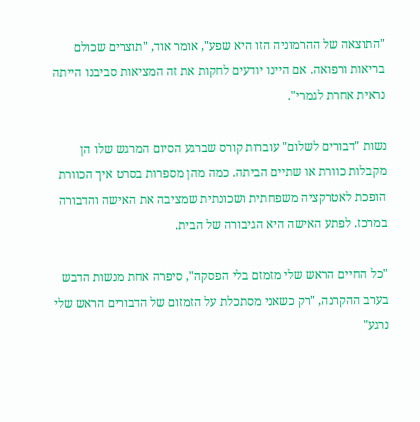"התוצאה של ההרמוניה הזו היא שפע", אומר אוד, "תוצרים שכולם בריאות ורפואה. אם היינו יודעים לחקות את זה המציאות סביבנו הייתה נראית אחרת לגמרי".

נשות "דבורים לשלום" עוברות קורס שברגע הסיום המרגש שלו הן מקבלות כוורת או שתיים הביתה. כמה מהן מספרות בסרט איך הכוורת הופכת לאטרקציה משפחתית ושכונתית שמציבה את האישה והדבורה במרכז. לפתע האישה היא הגיבורה של הבית.

"כל החיים הראש שלי מזמזם בלי הפסקה", סיפרה אחת מנשות הדבש בערב ההקרנה, "רק כשאני מסתכלת על הזמזום של הדבורים הראש שלי נרגע"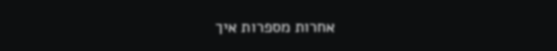אחרות מספרות איך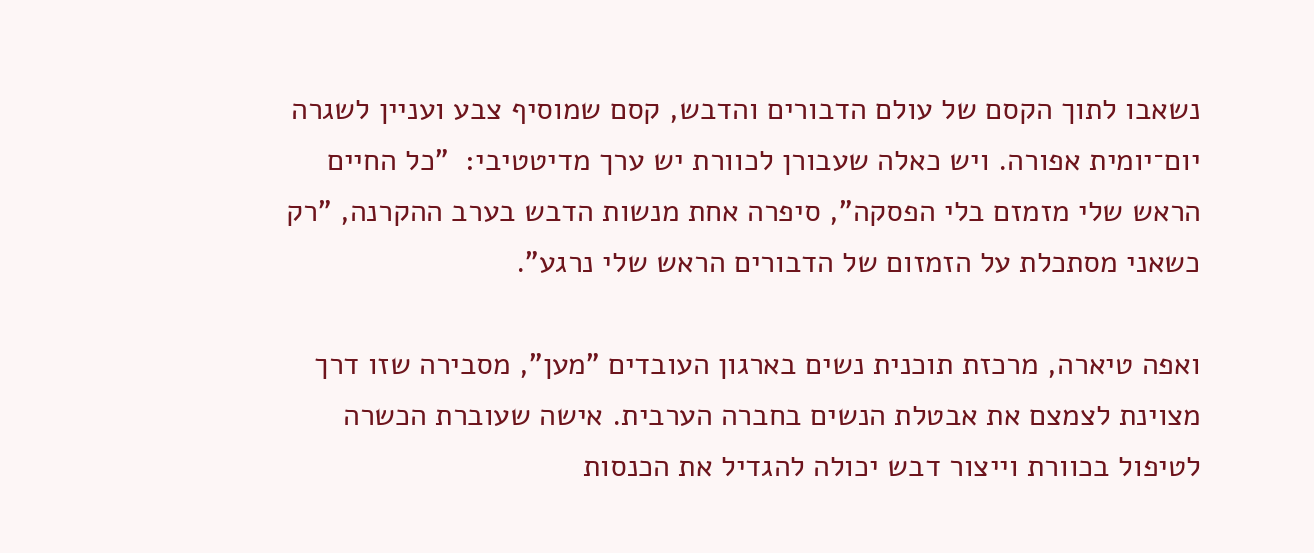נשאבו לתוך הקסם של עולם הדבורים והדבש, קסם שמוסיף צבע ועניין לשגרה יום־יומית אפורה. ויש כאלה שעבורן לכוורת יש ערך מדיטטיבי:  "כל החיים הראש שלי מזמזם בלי הפסקה", סיפרה אחת מנשות הדבש בערב ההקרנה, "רק כשאני מסתכלת על הזמזום של הדבורים הראש שלי נרגע".

ואפה טיארה, מרכזת תוכנית נשים בארגון העובדים "מען", מסבירה שזו דרך מצוינת לצמצם את אבטלת הנשים בחברה הערבית. אישה שעוברת הכשרה לטיפול בכוורת וייצור דבש יכולה להגדיל את הכנסות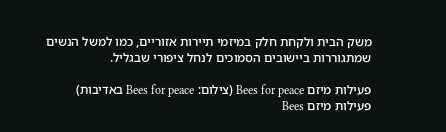משק הבית ולקחת חלק במיזמי תיירות אזוריים, כמו למשל הנשים שמתגוררות ביישובים הסמוכים לנחל ציפורי שבגליל.

פעילות מיזם Bees for peace (צילום: Bees for peace באדיבות)
פעילות מיזם Bees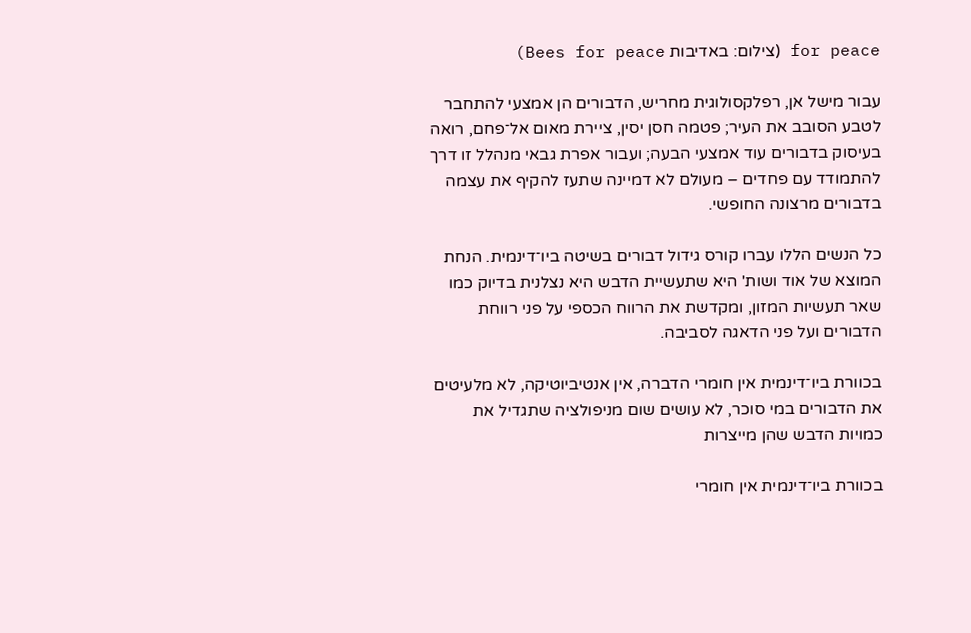for peace (צילום: באדיבות Bees for peace)

עבור מישל אן, רפלקסולוגית מחריש, הדבורים הן אמצעי להתחבר לטבע הסובב את העיר; פטמה חסן יסין, ציירת מאום אל־פחם, רואה בעיסוק בדבורים עוד אמצעי הבעה; ועבור אפרת גבאי מנהלל זו דרך להתמודד עם פחדים – מעולם לא דמיינה שתעז להקיף את עצמה בדבורים מרצונה החופשי.

כל הנשים הללו עברו קורס גידול דבורים בשיטה ביו־דינמית. הנחת המוצא של אוד ושות' היא שתעשיית הדבש היא נצלנית בדיוק כמו שאר תעשיות המזון, ומקדשת את הרווח הכספי על פני רווחת הדבורים ועל פני הדאגה לסביבה.

בכוורת ביו־דינמית אין חומרי הדברה, אין אנטיביוטיקה, לא מלעיטים את הדבורים במי סוכר, לא עושים שום מניפולציה שתגדיל את כמויות הדבש שהן מייצרות

בכוורת ביו־דינמית אין חומרי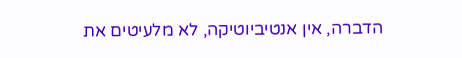הדברה, אין אנטיביוטיקה, לא מלעיטים את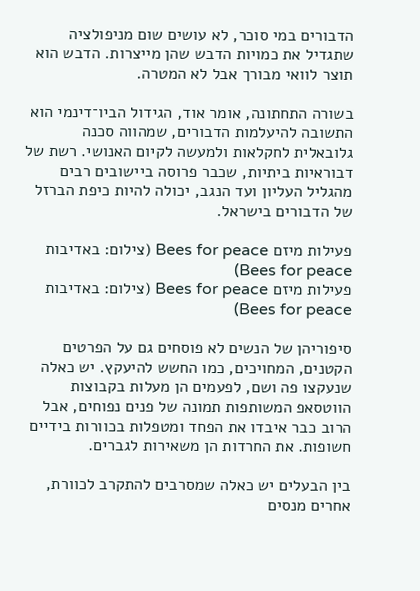הדבורים במי סוכר, לא עושים שום מניפולציה שתגדיל את כמויות הדבש שהן מייצרות. הדבש הוא תוצר לוואי מבורך אבל לא המטרה.

בשורה התחתונה, אומר אוד, הגידול הביו־דינמי הוא התשובה להיעלמות הדבורים, שמהווה סכנה גלובאלית לחקלאות ולמעשה לקיום האנושי. רשת של דבוראיות ביתיות, שכבר פרוסה ביישובים רבים מהגליל העליון ועד הנגב, יכולה להיות כיפת הברזל של הדבורים בישראל.

פעילות מיזם Bees for peace (צילום: באדיבות Bees for peace)
פעילות מיזם Bees for peace (צילום: באדיבות Bees for peace)

סיפוריהן של הנשים לא פוסחים גם על הפרטים הקטנים, המחויכים, כמו החשש להיעקץ. יש כאלה שנעקצו פה ושם, לפעמים הן מעלות בקבוצות הווטסאפ המשותפות תמונה של פנים נפוחים, אבל הרוב כבר איבדו את הפחד ומטפלות בכוורות בידיים חשופות. את החרדות הן משאירות לגברים.

בין הבעלים יש כאלה שמסרבים להתקרב לכוורת, אחרים מנסים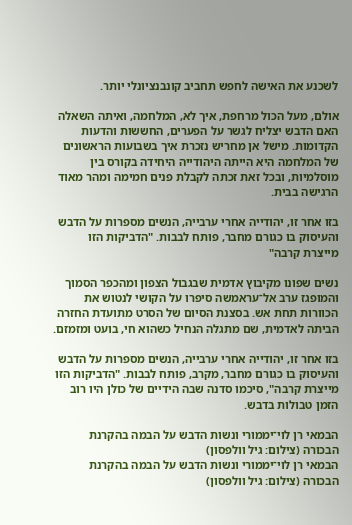לשכנע את האישה לחפש תחביב קונבנציונלי יותר.

אולם, מעל הכול מרחפת, איך לא, המלחמה, ואיתה השאלה האם הדבש יצליח לגשר על הפערים, החששות והדעות הקדומות. מישל אן מחריש נזכרת איך בשבועות הראשונים של המלחמה היא הייתה היהודייה היחידה בקורס בין מוסלמיות, ובכל זאת זכתה לקבלת פנים חמימה ומהר מאוד הרגישה בבית.

בזו אחר זו, יהודייה אחרי ערבייה, הנשים מספרות על הדבש והעיסוק בו כגורם מחבר, פותח לבבות. "הדביקות הזו מייצרת קרבה"

נשים שפונו מקיבוץ אדמית שבגבול הצפון ומהכפר הסמוך והמופגז ערב אל־עראמשה סיפרו על הקושי לנטוש את הכוורות תחת אש. בסצנת הסיום של הסרט מתועדת החזרה הביתה לאדמית, שם מתגלה הנחיל כשהוא חי, בועט ומזמזם.

בזו אחר זו, יהודייה אחרי ערבייה, הנשים מספרות על הדבש והעיסוק בו כגורם מחבר, מקרב, פותח לבבות. "הדביקות הזו מייצרת קרבה", סיכמו סדנה שבה הידיים של כולן היו רוב הזמן טבולות בדבש.

הבמאי רן לוי־יממורי ונשות הדבש על הבמה בהקרנת הבכורה (צילום: גיל וולפסון)
הבמאי רן לוי־יממורי ונשות הדבש על הבמה בהקרנת הבכורה (צילום: גיל וולפסון)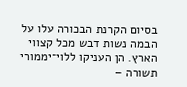בסיום הקרנת הבכורה עלו על הבמה נשות דבש מכל קצווי הארץ. הן העניקו ללוי־יממורי תשורה –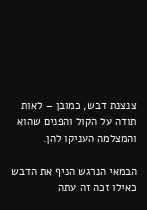צנצנת דבש, כמובן – לאות תודה על הקול והפנים שהוא והמצלמה העניקו להן.

הבמאי הנרגש הניף את הדבש כאילו זכה זה עתה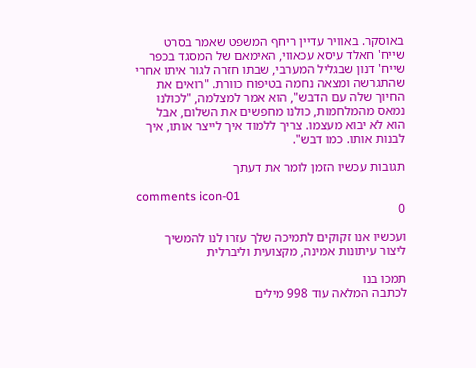באוסקר. באוויר עדיין ריחף המשפט שאמר בסרט שייח' חאלד עיסא עכאווי, האימאם של המסגד בכפר שייח' דנון שבגליל המערבי, שבתו חזרה לגור איתו אחרי שהתגרשה ומצאה נחמה בטיפוח כוורת. "רואים את החיוך שלה עם הדבש", הוא אמר למצלמה, "לכולנו נמאס מהמלחמות, כולנו מחפשים את השלום, אבל הוא לא יבוא מעצמו. צריך ללמוד איך לייצר אותו, איך לבנות אותו. כמו דבש".

תגובות עכשיו הזמן לומר את דעתך

comments icon-01
0

ועכשיו אנו זקוקים לתמיכה שלך עזרו לנו להמשיך ליצור עיתונות אמינה, מקצועית וליברלית

תמכו בנו
לכתבה המלאה עוד 998 מילים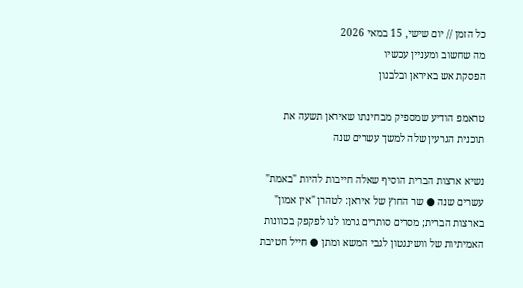כל הזמן // יום שישי, 15 במאי 2026
מה שחשוב ומעניין עכשיו
הפסקת אש באיראן ובלבנון

טראמפ הודיע שמספיק מבחינתו שאיראן תשעה את תוכנית הגרעין שלה למשך עשרים שנה

נשיא ארצות הברית הוסיף שאלה חייבות להיות "באמת" עשרים שנה ● שר החוץ של איראן: לטהרן "אין אמון" בארצות הברית; מסרים סותרים גרמו לנו לפקפק בכוונות האמיתיות של וושינגטון לגבי המשא ומתן ● חייל חטיבת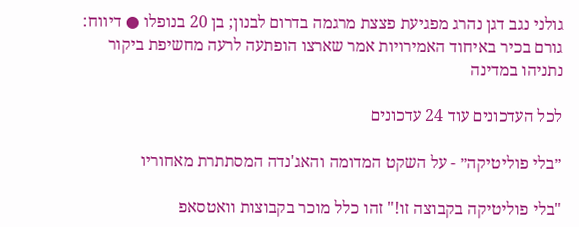גולני נגב דגן נהרג מפגיעת פצצת מרגמה בדרום לבנון; בן 20 בנופלו ● דיווח: גורם בכיר באיחוד האמירויות אמר שארצו הופתעה לרעה מחשיפת ביקור נתניהו במדינה

לכל העדכונים עוד 24 עדכונים

״בלי פוליטיקה״ - על השקט המדומה והאג'נדה המסתתרת מאחוריו

"בלי פוליטיקה בקבוצה זו!" זהו כלל מוכר בקבוצות וואטסאפ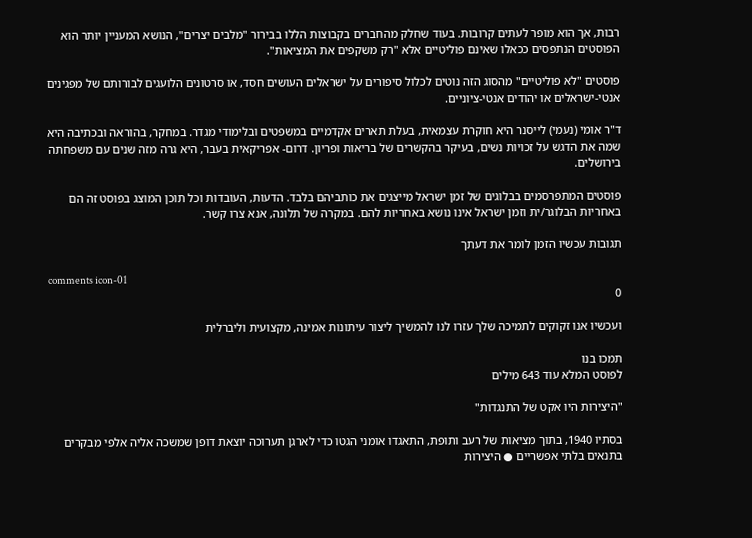רבות, אך הוא מופר לעתים קרובות. בעוד שחלק מהחברים בקבוצות הללו בבירור "מלבים יצרים", הנושא המעניין יותר הוא הפוסטים הנתפסים ככאלו שאינם פוליטיים אלא "רק משקפים את המציאות".

פוסטים "לא פוליטיים" מהסוג הזה נוטים לכלול סיפורים על ישראלים העושים חסד, או סרטונים הלועגים לבורותם של מפגינים אנטי-ישראלים או יהודים אנטי-ציוניים.

ד"ר אומי (נעמי) לייסנר היא חוקרת עצמאית, בעלת תארים אקדמיים במשפטים ובלימודי מגדר. במחקר, בהוראה ובכתיבה היא שמה את הדגש על זכויות נשים, בעיקר בהקשרים של בריאות ופריון. דרום- אפריקאית בעבר, היא גרה מזה שנים עם משפחתה בירושלים.

פוסטים המתפרסמים בבלוגים של זמן ישראל מייצגים את כותביהם בלבד. הדעות, העובדות וכל תוכן המוצג בפוסט זה הם באחריות הבלוגר/ית וזמן ישראל אינו נושא באחריות להם. במקרה של תלונה, אנא צרו קשר.

תגובות עכשיו הזמן לומר את דעתך

comments icon-01
0

ועכשיו אנו זקוקים לתמיכה שלך עזרו לנו להמשיך ליצור עיתונות אמינה, מקצועית וליברלית

תמכו בנו
לפוסט המלא עוד 643 מילים

"היצירות היו אקט של התנגדות"

בסתיו 1940, בתוך מציאות של רעב ותופת, התאגדו אומני הגטו כדי לארגן תערוכה יוצאת דופן שמשכה אליה אלפי מבקרים בתנאים בלתי אפשריים ● היצירות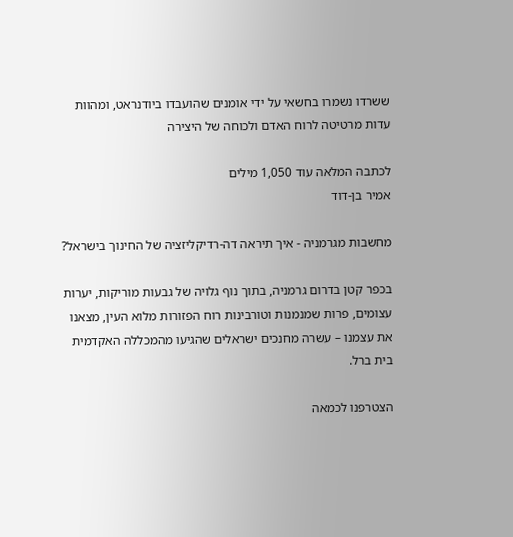ששרדו נשמרו בחשאי על ידי אומנים שהועבדו ביודנראט, ומהוות עדות מרטיטה לרוח האדם ולכוחה של היצירה

לכתבה המלאה עוד 1,050 מילים
אמיר בן-דוד

מחשבות מגרמניה - איך תיראה דה-רדיקליזציה של החינוך בישראל?

בכפר קטן בדרום גרמניה, בתוך נוף גלויה של גבעות מוריקות, יערות עצומים, פרות שמנמנות וטורבינות רוח הפזורות מלוא העין, מצאנו את עצמנו – עשרה מחנכים ישראלים שהגיעו מהמכללה האקדמית בית ברל.

הצטרפנו לכמאה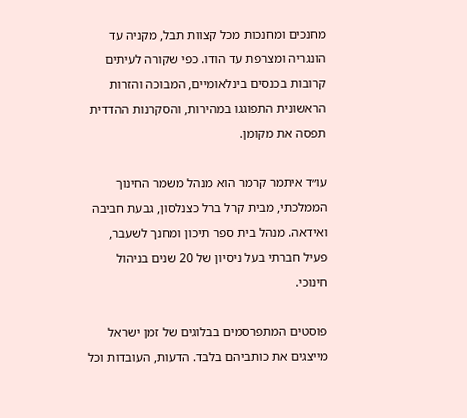מחנכים ומחנכות מכל קצוות תבל, מקניה עד הונגריה ומצרפת עד הודו. כפי שקורה לעיתים קרובות בכנסים בינלאומיים, המבוכה והזרות הראשונית התפוגגו במהירות, והסקרנות ההדדית תפסה את מקומן.

עו״ד איתמר קרמר הוא מנהל משמר החינוך הממלכתי, מבית קרל ברל כצנלסון, גבעת חביבה ואידאה. מנהל בית ספר תיכון ומחנך לשעבר, פעיל חברתי בעל ניסיון של 20 שנים בניהול חינוכי.

פוסטים המתפרסמים בבלוגים של זמן ישראל מייצגים את כותביהם בלבד. הדעות, העובדות וכל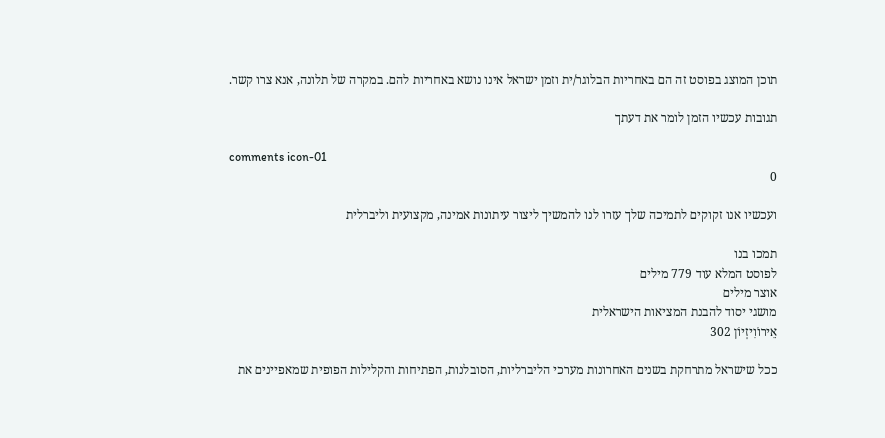תוכן המוצג בפוסט זה הם באחריות הבלוגר/ית וזמן ישראל אינו נושא באחריות להם. במקרה של תלונה, אנא צרו קשר.

תגובות עכשיו הזמן לומר את דעתך

comments icon-01
0

ועכשיו אנו זקוקים לתמיכה שלך עזרו לנו להמשיך ליצור עיתונות אמינה, מקצועית וליברלית

תמכו בנו
לפוסט המלא עוד 779 מילים
אוצר מילים
מושגי יסוד להבנת המציאות הישראלית
אֵירוֹוִיזְיוֹן 302

ככל שישראל מתרחקת בשנים האחרונות מערכי הליברליות, הסובלנות, הפתיחות והקלילות הפופית שמאפיינים את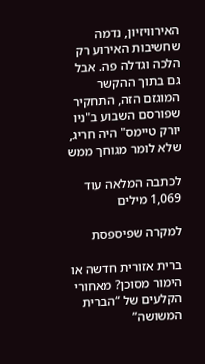האירוויזיון, נדמה שחשיבות האירוע רק הלכה וגדלה פה. אבל גם בתוך ההקשר המוגזם הזה, התחקיר שפורסם השבוע ב"ניו יורק טיימס" היה חריג, שלא לומר מגוחך ממש

לכתבה המלאה עוד 1,069 מילים

למקרה שפיספסת

ברית אזורית חדשה או הימור מסוכן? מאחורי הקלעים של “הברית המשושה”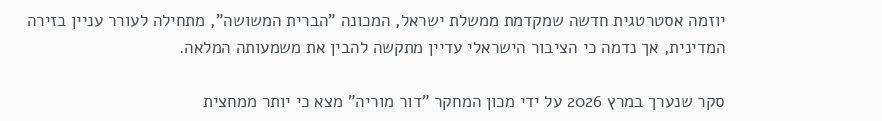יוזמה אסטרטגית חדשה שמקדמת ממשלת ישראל, המכונה "הברית המשושה", מתחילה לעורר עניין בזירה המדינית, אך נדמה כי הציבור הישראלי עדיין מתקשה להבין את משמעותה המלאה.

סקר שנערך במרץ 2026 על ידי מכון המחקר "דור מוריה" מצא כי יותר ממחצית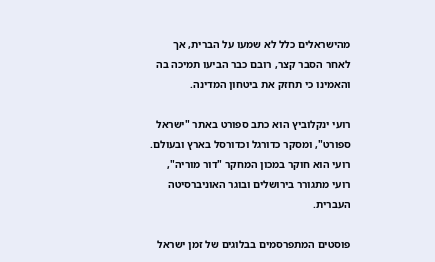מהישראלים כלל לא שמעו על הברית, אך לאחר הסבר קצר, רובם כבר הביעו תמיכה בה והאמינו כי תחזק את ביטחון המדינה.

רועי ינקלוביץ הוא כתב ספורט באתר "ישראל ספורט", ומסקר כדורגל וכדורסל בארץ ובעולם. רועי הוא חוקר במכון המחקר "דור מוריה", רועי מתגורר בירושלים ובוגר האוניברסיטה העברית.

פוסטים המתפרסמים בבלוגים של זמן ישראל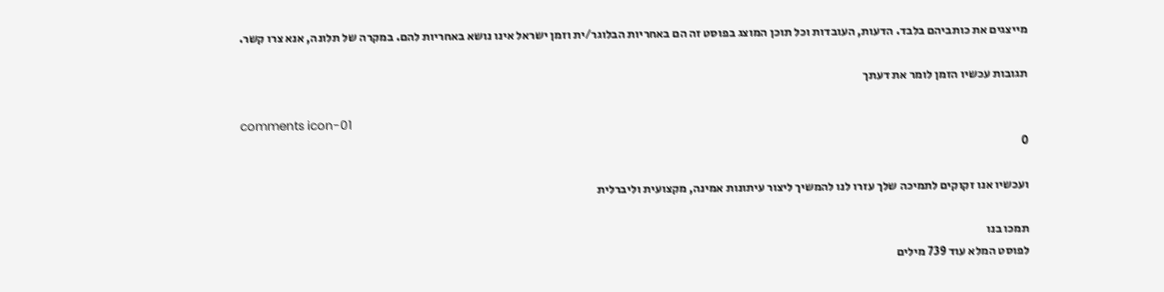מייצגים את כותביהם בלבד. הדעות, העובדות וכל תוכן המוצג בפוסט זה הם באחריות הבלוגר/ית וזמן ישראל אינו נושא באחריות להם. במקרה של תלונה, אנא צרו קשר.

תגובות עכשיו הזמן לומר את דעתך

comments icon-01
0

ועכשיו אנו זקוקים לתמיכה שלך עזרו לנו להמשיך ליצור עיתונות אמינה, מקצועית וליברלית

תמכו בנו
לפוסט המלא עוד 739 מילים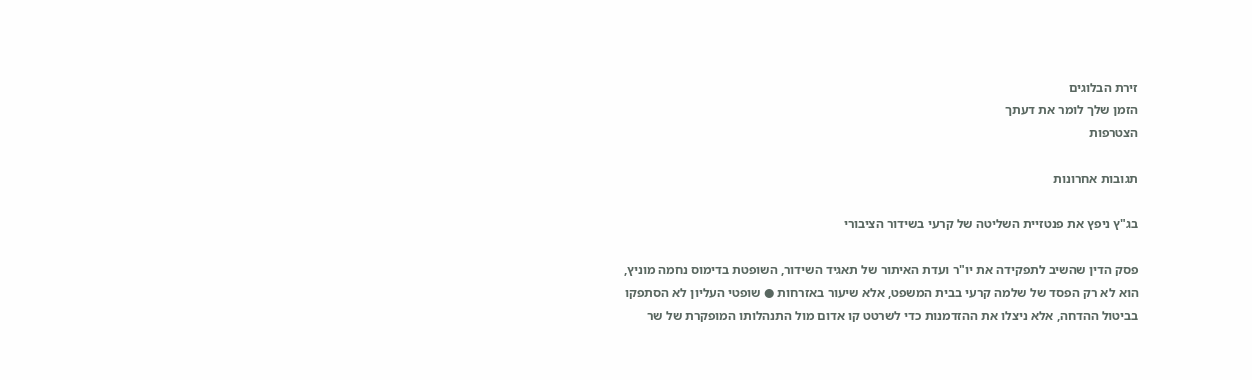זירת הבלוגים
הזמן שלך לומר את דעתך
הצטרפות

תגובות אחרונות

בג"ץ ניפץ את פנטזיית השליטה של קרעי בשידור הציבורי

פסק הדין שהשיב לתפקידה את יו"ר ועדת האיתור של תאגיד השידור, השופטת בדימוס נחמה מוניץ, הוא לא רק הפסד של שלמה קרעי בבית המשפט, אלא שיעור באזרחות ● שופטי העליון לא הסתפקו בביטול ההדחה, אלא ניצלו את ההזדמנות כדי לשרטט קו אדום מול התנהלותו המופקרת של שר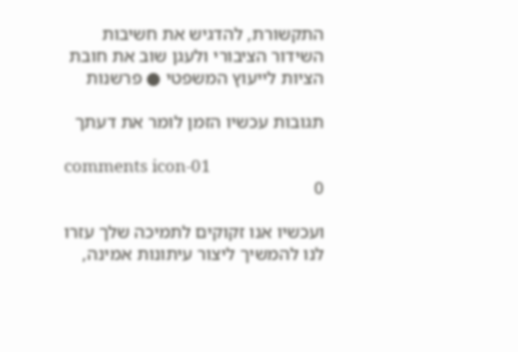התקשורת, להדגיש את חשיבות השידור הציבורי ולעגן שוב את חובת הציות לייעוץ המשפטי ● פרשנות

תגובות עכשיו הזמן לומר את דעתך

comments icon-01
0

ועכשיו אנו זקוקים לתמיכה שלך עזרו לנו להמשיך ליצור עיתונות אמינה,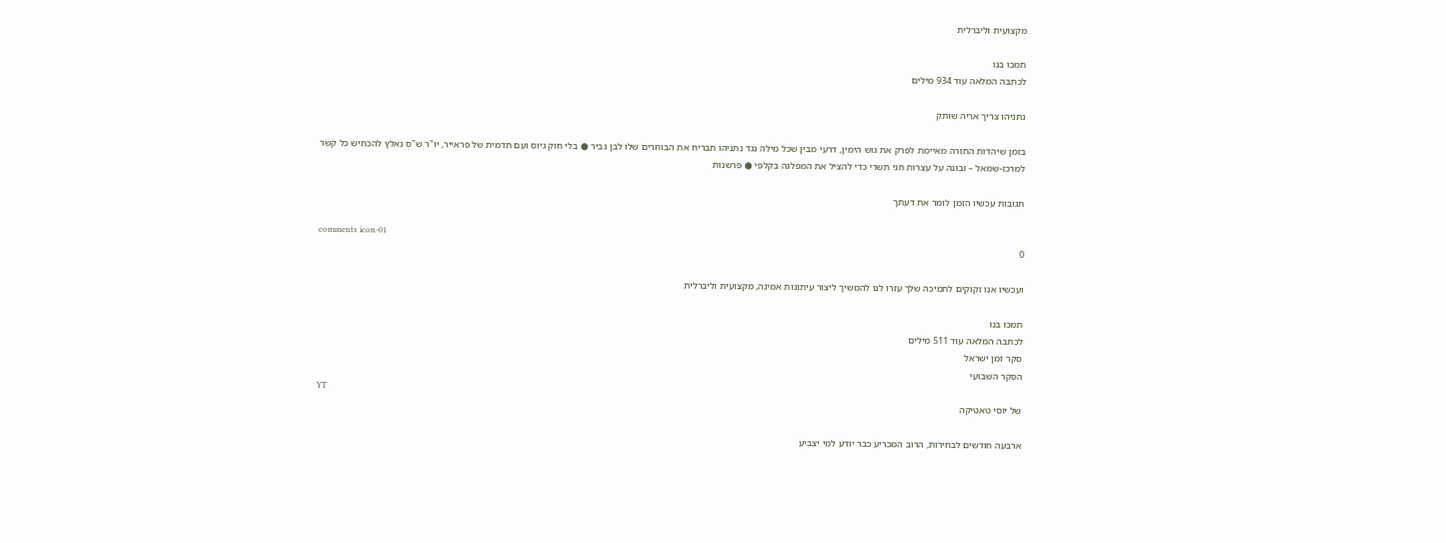מקצועית וליברלית

תמכו בנו
לכתבה המלאה עוד 934 מילים

נתניהו צריך אריה שותק

בזמן שיהדות התורה מאיימת לפרק את גוש הימין, דרעי מבין שכל מילה נגד נתניהו תבריח את הבוחרים שלו לבן גביר ● בלי חוק גיוס ועם תדמית של פראייר, יו"ר ש"ס נאלץ להכחיש כל קשר למרכז-שמאל – ובונה על עצרות חגי תשרי כדי להציל את המפלגה בקלפי ● פרשנות

תגובות עכשיו הזמן לומר את דעתך

comments icon-01
0

ועכשיו אנו זקוקים לתמיכה שלך עזרו לנו להמשיך ליצור עיתונות אמינה, מקצועית וליברלית

תמכו בנו
לכתבה המלאה עוד 511 מילים
סקר זמן ישראל
הסקר השבועי
YT
של יוסי טאטיקה

ארבעה חודשים לבחירות, הרוב המכריע כבר יודע למי יצביע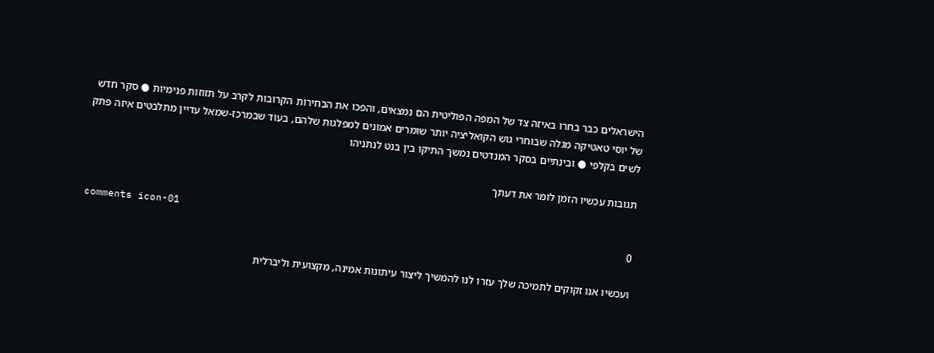הישראלים כבר בחרו באיזה צד של המפה הפוליטית הם נמצאים, והפכו את הבחירות הקרובות לקרב על תזוזות פנימיות ● סקר חדש של יוסי טאטיקה מגלה שבוחרי גוש הקואליציה יותר שומרים אמונים למפלגות שלהם, בעוד שבמרכז-שמאל עדיין מתלבטים איזה פתק לשים בקלפי ● ובינתיים בסקר המנדטים נמשך התיקו בין בנט לנתניהו

תגובות עכשיו הזמן לומר את דעתך

comments icon-01
0

ועכשיו אנו זקוקים לתמיכה שלך עזרו לנו להמשיך ליצור עיתונות אמינה, מקצועית וליברלית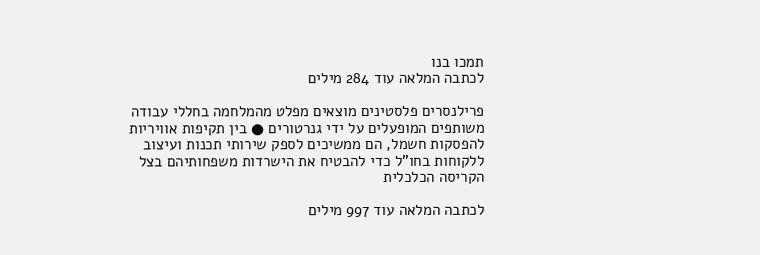תמכו בנו
לכתבה המלאה עוד 284 מילים

פרילנסרים פלסטינים מוצאים מפלט מהמלחמה בחללי עבודה משותפים המופעלים על ידי גנרטורים ● בין תקיפות אוויריות להפסקות חשמל, הם ממשיכים לספק שירותי תכנות ועיצוב ללקוחות בחו"ל כדי להבטיח את הישרדות משפחותיהם בצל הקריסה הכלכלית

לכתבה המלאה עוד 997 מילים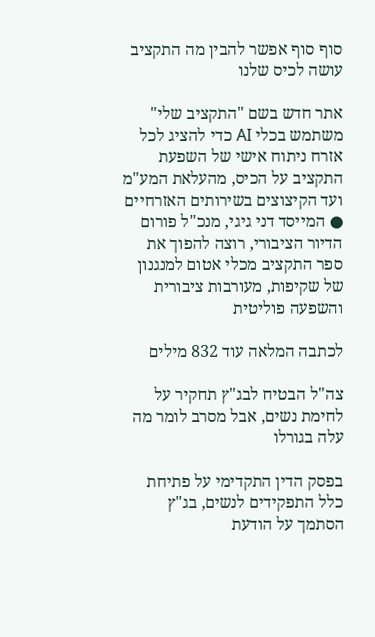סוף סוף אפשר להבין מה התקציב עושה לכיס שלנו

אתר חדש בשם "התקציב שלי" משתמש בכלי AI כדי להציג לכל אזרח ניתוח אישי של השפעת התקציב על הכיס, מהעלאת המע"מ ועד הקיצוצים בשירותים האזרחיים ● המייסד דני גיגי, מנכ"ל פורום הדיור הציבורי, רוצה להפוך את ספר התקציב מכלי אטום למנגנון של שקיפות, מעורבות ציבורית והשפעה פוליטית

לכתבה המלאה עוד 832 מילים

צה"ל הבטיח לבג"ץ תחקיר על לחימת נשים, אבל מסרב לומר מה עלה בגורלו

בפסק הדין התקדימי על פתיחת כלל התפקידים לנשים, בג"ץ הסתמך על הודעת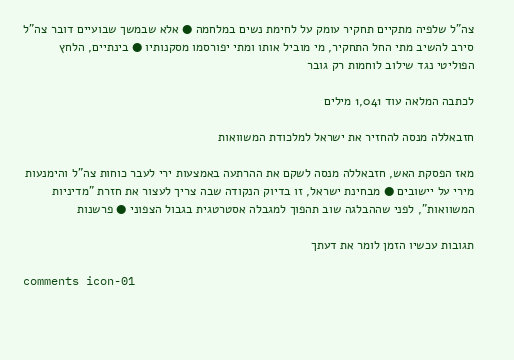צה"ל שלפיה מתקיים תחקיר עומק על לחימת נשים במלחמה ● אלא שבמשך שבועיים דובר צה"ל סירב להשיב מתי החל התחקיר, מי מוביל אותו ומתי יפורסמו מסקנותיו ● בינתיים, הלחץ הפוליטי נגד שילוב לוחמות רק גובר

לכתבה המלאה עוד 1,041 מילים

חזבאללה מנסה להחזיר את ישראל למלכודת המשוואות

מאז הפסקת האש, חזבאללה מנסה לשקם את ההרתעה באמצעות ירי לעבר כוחות צה"ל והימנעות מירי על יישובים ● מבחינת ישראל, זו בדיוק הנקודה שבה צריך לעצור את חזרת "מדיניות המשוואות", לפני שההבלגה שוב תהפוך למגבלה אסטרטגית בגבול הצפוני ● פרשנות

תגובות עכשיו הזמן לומר את דעתך

comments icon-01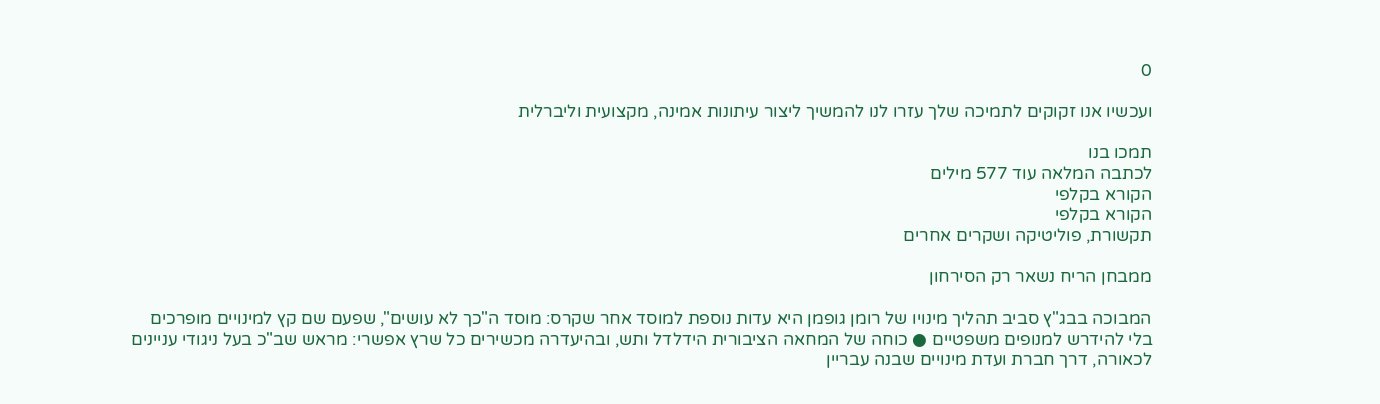0

ועכשיו אנו זקוקים לתמיכה שלך עזרו לנו להמשיך ליצור עיתונות אמינה, מקצועית וליברלית

תמכו בנו
לכתבה המלאה עוד 577 מילים
הקורא בקלפי
הקורא בקלפי
תקשורת, פוליטיקה ושקרים אחרים

ממבחן הריח נשאר רק הסירחון

המבוכה בבג"ץ סביב תהליך מינויו של רומן גופמן היא עדות נוספת למוסד אחר שקרס: מוסד ה"כך לא עושים", שפעם שם קץ למינויים מופרכים בלי להידרש למנופים משפטיים ● כוחה של המחאה הציבורית הידלדל ותש, ובהיעדרה מכשירים כל שרץ אפשרי: מראש שב"כ בעל ניגודי עניינים לכאורה, דרך חברת ועדת מינויים שבנה עבריין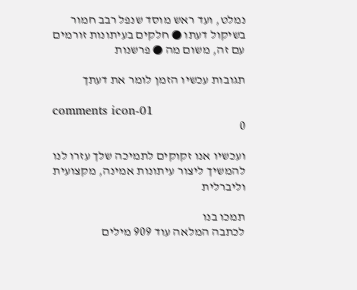נמלט, ועד ראש מוסד שנפל רבב חמור בשיקול דעתו ● חלקים בעיתונות זורמים עם זה, משום מה ● פרשנות

תגובות עכשיו הזמן לומר את דעתך

comments icon-01
0

ועכשיו אנו זקוקים לתמיכה שלך עזרו לנו להמשיך ליצור עיתונות אמינה, מקצועית וליברלית

תמכו בנו
לכתבה המלאה עוד 909 מילים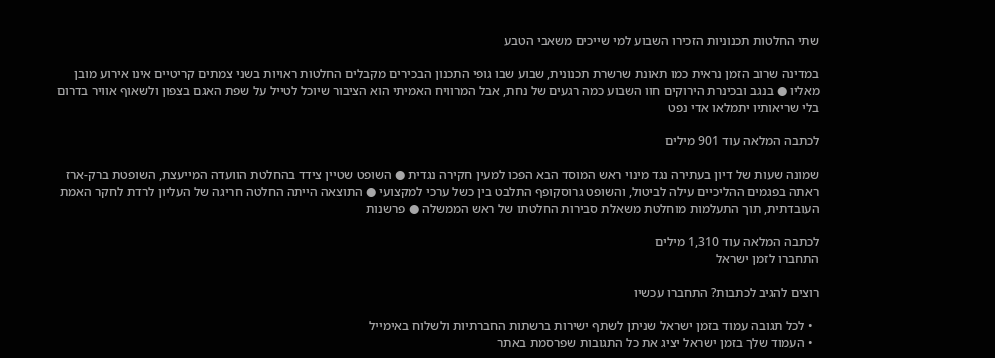שתי החלטות תכנוניות הזכירו השבוע למי שייכים משאבי הטבע

במדינה שרוב הזמן נראית כמו תאונת שרשרת תכנונית, שבוע שבו גופי התכנון הבכירים מקבלים החלטות ראויות בשני צמתים קריטיים אינו אירוע מובן מאליו ● בנגב ובכינרת הירוקים חוו השבוע כמה רגעים של נחת, אבל המרוויח האמיתי הוא הציבור שיוכל לטייל על שפת האגם בצפון ולשאוף אוויר בדרום בלי שריאותיו יתמלאו אדי נפט

לכתבה המלאה עוד 901 מילים

שמונה שעות של דיון בעתירה נגד מינוי ראש המוסד הבא הפכו למעין חקירה נגדית ● השופט שטיין צידד בהחלטת הוועדה המייעצת, השופטת ברק-ארז ראתה בפגמים ההליכיים עילה לביטול, והשופט גרוסקופף התלבט בין כשל ערכי למקצועי ● התוצאה הייתה החלטה חריגה של העליון לרדת לחקר האמת העובדתית, תוך התעלמות מוחלטת משאלת סבירות החלטתו של ראש הממשלה ● פרשנות

לכתבה המלאה עוד 1,310 מילים
התחברו לזמן ישראל

רוצים להגיב לכתבות? התחברו עכשיו

  • לכל תגובה עמוד בזמן ישראל שניתן לשתף ישירות ברשתות החברתיות ולשלוח באימייל
  • העמוד שלך בזמן ישראל יציג את כל התגובות שפרסמת באתר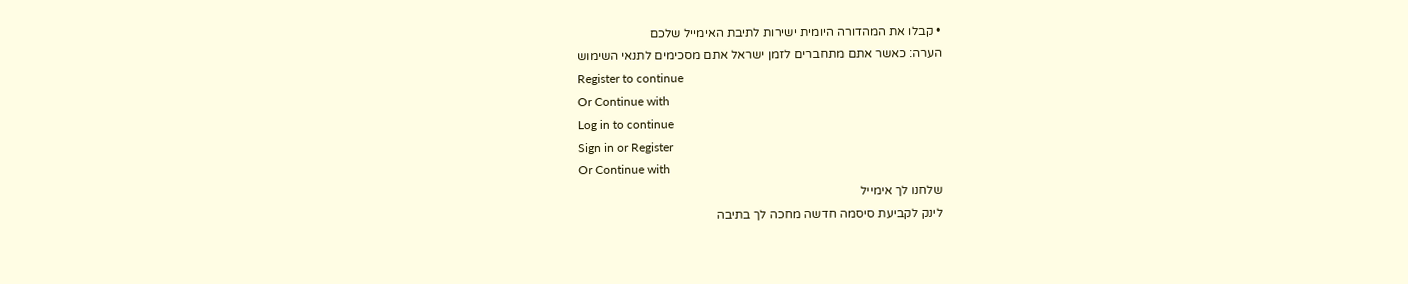• קבלו את המהדורה היומית ישירות לתיבת האימייל שלכם
הערה: כאשר אתם מתחברים לזמן ישראל אתם מסכימים לתנאי השימוש
Register to continue
Or Continue with
Log in to continue
Sign in or Register
Or Continue with
שלחנו לך אימייל
לינק לקביעת סיסמה חדשה מחכה לך בתיבה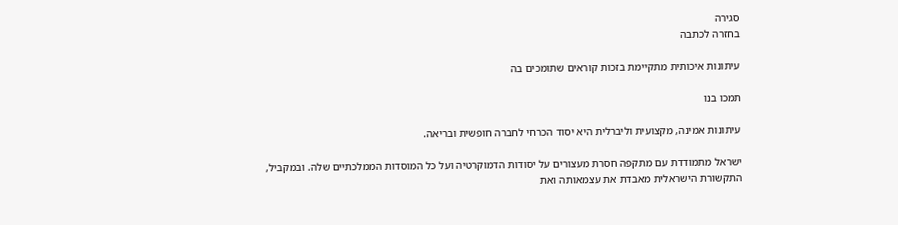סגירה
בחזרה לכתבה

עיתונות איכותית מתקיימת בזכות קוראים שתומכים בה

תמכו בנו

עיתונות אמינה, מקצועית וליברלית היא יסוד הכרחי לחברה חופשית ובריאה.

ישראל מתמודדת עם מתקפה חסרת מעצורים על יסודות הדמוקרטיה ועל כל המוסדות הממלכתיים שלה. ובמקביל, התקשורת הישראלית מאבדת את עצמאותה ואת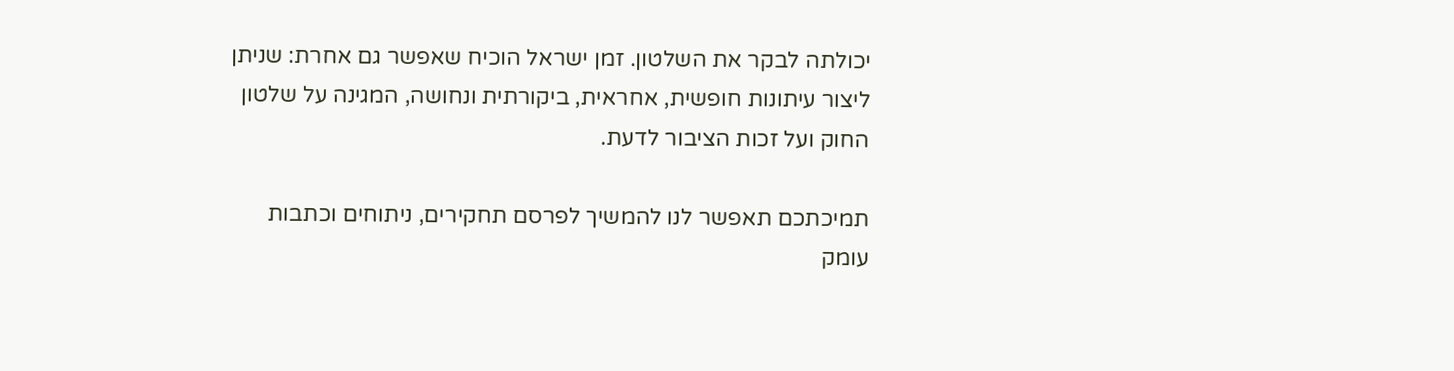יכולתה לבקר את השלטון. זמן ישראל הוכיח שאפשר גם אחרת: שניתן ליצור עיתונות חופשית, אחראית, ביקורתית ונחושה, המגינה על שלטון החוק ועל זכות הציבור לדעת.

תמיכתכם תאפשר לנו להמשיך לפרסם תחקירים, ניתוחים וכתבות עומק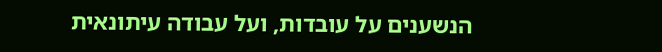הנשענים על עובדות, ועל עבודה עיתונאית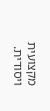מקצועית ויסודית.